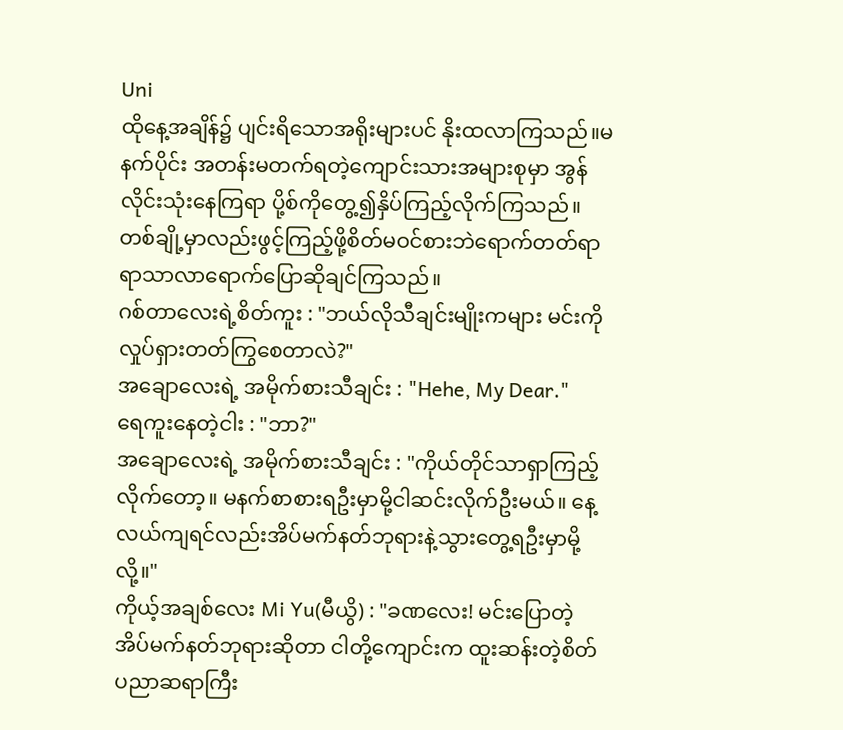Uni
ထိုနေ့အချိန်၌ ပျင်းရိသောအရိုးများပင် နိုးထလာကြသည်။မနက်ပိုင်း အတန်းမတက်ရတဲ့ကျောင်းသားအများစုမှာ အွန်လိုင်းသုံးနေကြရာ ပို့စ်ကိုတွေ့၍နှိပ်ကြည့်လိုက်ကြသည်။
တစ်ချို့မှာလည်းဖွင့်ကြည့်ဖို့စိတ်မဝင်စားဘဲရောက်တတ်ရာရာသာလာရောက်ပြောဆိုချင်ကြသည်။
ဂစ်တာလေးရဲ့စိတ်ကူး : "ဘယ်လိုသီချင်းမျိုးကများ မင်းကိုလှုပ်ရှားတတ်ကြွစေတာလဲ?"
အချောလေးရဲ့ အမိုက်စားသီချင်း : "Hehe, My Dear."
ရေကူးနေတဲ့ငါး : "ဘာ?"
အချောလေးရဲ့ အမိုက်စားသီချင်း : "ကိုယ်တိုင်သာရှာကြည့်လိုက်တော့။ မနက်စာစားရဦးမှာမို့ငါဆင်းလိုက်ဦးမယ်။ နေ့လယ်ကျရင်လည်းအိပ်မက်နတ်ဘုရားနဲ့သွားတွေ့ရဦးမှာမို့လို့။"
ကိုယ့်အချစ်လေး Mi Yu(မီယွိ) : "ခဏလေး! မင်းပြောတဲ့ အိပ်မက်နတ်ဘုရားဆိုတာ ငါတို့ကျောင်းက ထူးဆန်းတဲ့စိတ်ပညာဆရာကြီး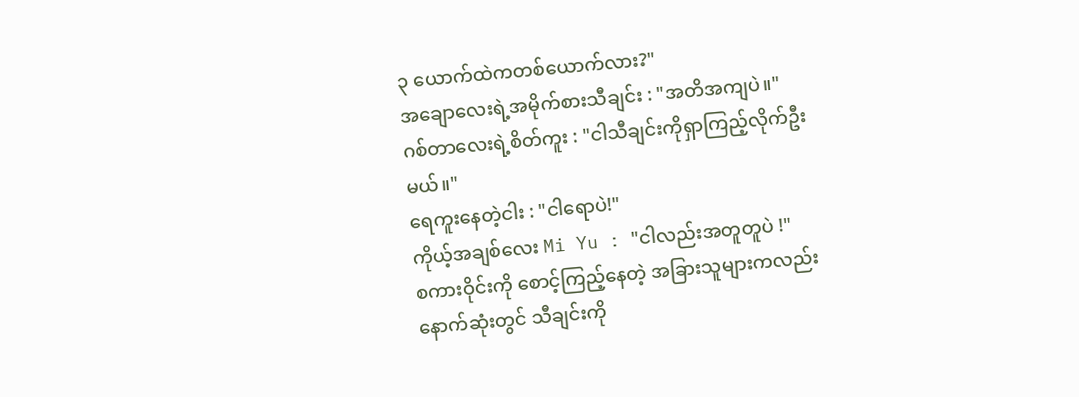၃ ယောက်ထဲကတစ်ယောက်လား?"
အချောလေးရဲ့အမိုက်စားသီချင်း : "အတိအကျပဲ။"
ဂစ်တာလေးရဲ့စိတ်ကူး : "ငါသီချင်းကိုရှာကြည့်လိုက်ဦးမယ်။"
ရေကူးနေတဲ့ငါး : "ငါရောပဲ!"
ကိုယ့်အချစ်လေး Mi Yu : "ငါလည်းအတူတူပဲ !"
စကားဝိုင်းကို စောင့်ကြည့်နေတဲ့ အခြားသူများကလည်း နောက်ဆုံးတွင် သီချင်းကို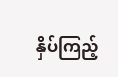နှိပ်ကြည့်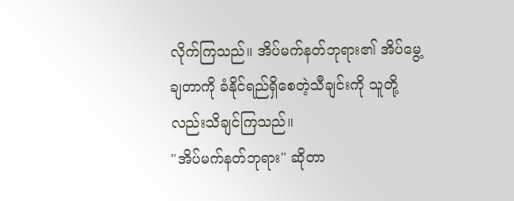လိုက်ကြသည်။ အိပ်မက်နတ်ဘုရား၏ အိပ်မွေ့ချတာကို ခံနိုင်ရည်ရှိစေတဲ့သီချင်းကို သူတို့လည်းသိချင်ကြသည်။
"အိပ်မက်နတ်ဘုရား" ဆိုတာ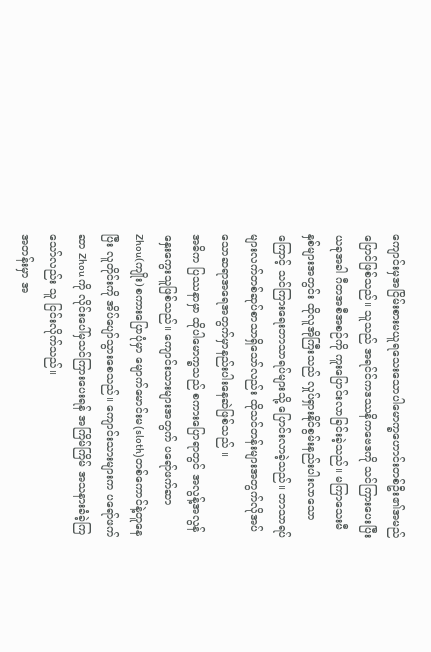ကျောင်းမှအငြိမ်းစားမယူရသေးသောပါမောက္ခဟောင်းတစ်ဦး၏အမည်ပြောင်ဖြစ်သည်။ သူသည် အရင်င်ကဒဿနိကဗေဒကို သင်ကြားပေးပြီး ယခုအခါ ဂီတအစီအစဉ်ကို ကူးပြောင်းလာခြင်းခဲ့သည်။ မကြာသေးမီနှစ်များအတွင်း ထိုလူအိုကြီးသည် လှုပ်ရှားနိုင်စွမ်းနည်းပါးလာသောကြောင့် သင်ကြားရေးဘာသာရပ်များသို့ ပြောင်းလာခဲ့သည်။ ဘာသာရပ်များလက်တစ်ဆုပ်စာသာရှိသော်လည်း ထိုသင်တန်းများအတွက်လိုအပ်သောဆရာအရေအတွက်မှာနည်းပါးနေဆဲဖြစ်သည် ။
အဓိက ပြဿနာမှာ ထိုပါမောက္ခသည် စကားပြောရာတွင် အလွန့်အလွန်နှေးကွေးသူဖြစ်သည်။ ကျောင်းသားများအတွက် ပရော်ဖက်ဆာ Zhou(ကျိုး)စကားပြောပုံမှာ မျောက်မောင်းမ(sloth)တစ်ကောင်နဲ့တူနေပြီး လူတိုင်းကို အိပ်ပျော်သွားစေသည်။ ကျောင်းသားများက ပရော်ဖက်ဆာ Zhou ကို လိုင်းပေါ်မှသင်ကြားပေးရန် အကြိမ်ကြိမ် အသနားခံခဲ့ကြသော်လည်း သူ ငြင်းလိုက်သည်။
အတန်းမှာ အ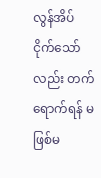လွန်အိပ်ငိုက်သော်လည်း တက်ရောက်ရန် မဖြစ်မ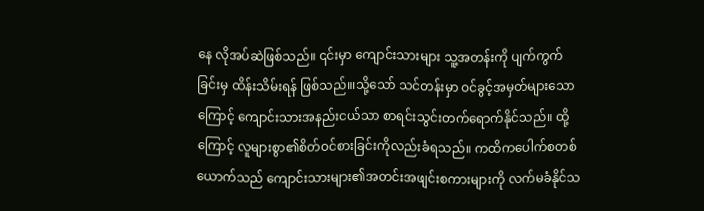နေ လိုအပ်ဆဲဖြစ်သည်။ ၎င်းမှာ ကျောင်းသားများ သူ့အတန်းကို ပျက်ကွက်ခြင်းမှ ထိန်းသိမ်းရန် ဖြစ်သည်။၊သို့သော် သင်တန်းမှာ ဝင်ခွင့်အမှတ်များသောကြောင့် ကျောင်းသားအနည်းငယ်သာ စာရင်းသွင်းတက်ရောက်နိုင်သည်။ ထို့ကြောင့် လူများစွာ၏စိတ်ဝင်စားခြင်းကိုလည်းခံရသည်။ ကထိကပေါက်စတစ်ယောက်သည် ကျောင်းသားများ၏အတင်းအဖျင်းစကားများကို လက်မခံနိုင်သ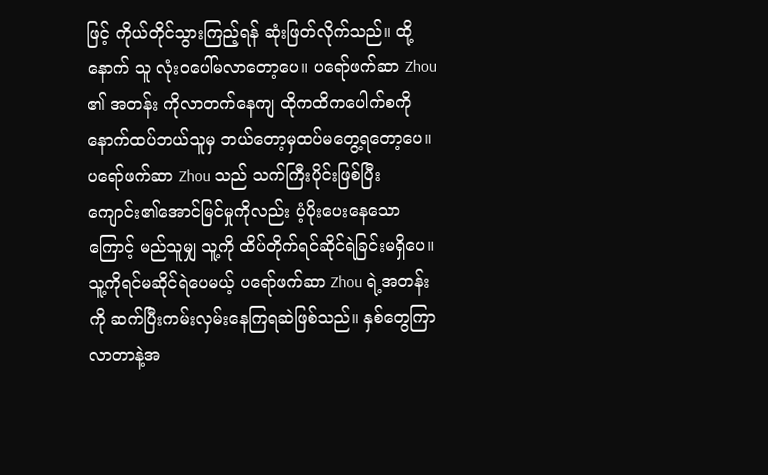ဖြင့် ကိုယ်တိုင်သွားကြည့်ရန် ဆုံးဖြတ်လိုက်သည်။ ထို့နောက် သူ လုံးဝပေါ်မလာတော့ပေ။ ပရော်ဖက်ဆာ Zhou ၏ အတန်း ကိုလာတက်နေကျ ထိုကထိကပေါက်စကို နောက်ထပ်ဘယ်သူမှ ဘယ်တော့မှထပ်မတွေ့ရတော့ပေ။
ပရော်ဖက်ဆာ Zhou သည် သက်ကြီးပိုင်းဖြစ်ပြီး ကျောင်း၏အောင်မြင်မှုကိုလည်း ပံ့ပိုးပေးနေသောကြောင့် မည်သူမျှ သူ့ကို ထိပ်တိုက်ရင်ဆိုင်ရဲခြင်းမရှိပေ။ သူ့ကိုရင်မဆိုင်ရဲပေမယ့် ပရော်ဖက်ဆာ Zhou ရဲ့အတန်းကို ဆက်ပြီးကမ်းလှမ်းနေကြရဆဲဖြစ်သည်။ နှစ်တွေကြာလာတာနဲ့အ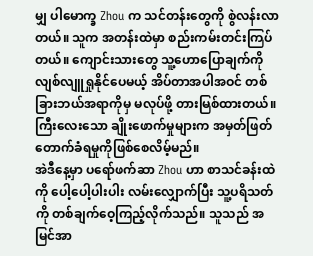မျှ ပါမောက္ခ Zhou က သင်တန်းတွေကို စွဲလန်းလာတယ်။ သူက အတန်းထဲမှာ စည်းကမ်းတင်းကြပ်တယ်။ ကျောင်းသားတွေ သူ့ဟောပြောချက်ကို လျစ်လျူရှုနိုင်ပေမယ့် အိပ်တာအပါအဝင် တစ်ခြားဘယ်အရာကိုမှ မလုပ်ဖို့ တားမြစ်ထားတယ်။ ကြီးလေးသော ချိုးဖောက်မှုများက အမှတ်ဖြတ်တောက်ခံရမှုကိုဖြစ်စေလိမ့်မည်။
အဲဒီနေ့မှာ ပရော်ဖက်ဆာ Zhou ဟာ စာသင်ခန်းထဲကို ပေါ့ပေါ့ပါးပါး လမ်းလျှောက်ပြီး သူ့ပရိသတ်ကို တစ်ချက်ဝေ့ကြည့်လိုက်သည်။ သူသည် အမြင်အာ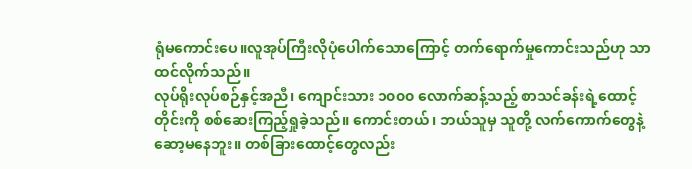ရုံမကောင်းပေ။လူအုပ်ကြီးလိုပုံပေါက်သောကြောင့် တက်ရောက်မှုကောင်းသည်ဟု သာထင်လိုက်သည်။
လုပ်ရိုးလုပ်စဉ်နှင့်အညီ၊ ကျောင်းသား ၁၀၀၀ လောက်ဆန့်သည့် စာသင်ခန်းရဲ့ထောင့်တိုင်းကို စစ်ဆေးကြည့်ရှုခဲ့သည်။ ကောင်းတယ်၊ ဘယ်သူမှ သူတို့ လက်ကောက်တွေနဲ့ ဆော့မနေဘူး။ တစ်ခြားထောင့်တွေလည်း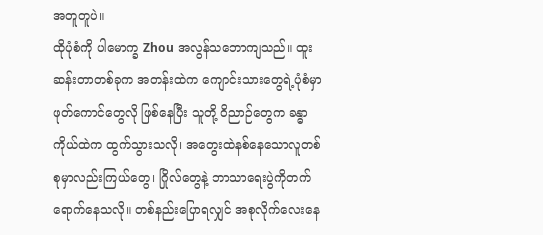အတူတူပဲ။
ထိုပုံစံကို ပါမောက္ခ Zhou အလွန်သဘောကျသည်။ ထူးဆန်းတာတစ်ခုက အတန်းထဲက ကျောင်းသားတွေရဲ့ပုံစံမှာ ဖုတ်ကောင်တွေလို ဖြစ်နေပြီး သူတို့ ဝိညာဉ်တွေက ခန္ဓာကိုယ်ထဲက ထွက်သွားသလို၊ အတွေးထဲနစ်နေသောလူတစ်စုမှာလည်းကြယ်တွေ၊ ဂြိုလ်တွေနဲ့ ဘာသာရေးပွဲကိုတက်ရောက်နေသလို။ တစ်နည်းပြောရလျှင် အစုလိုက်လေးနေ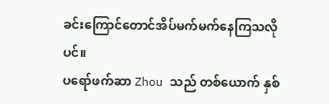ခင်းကြောင်တောင်အိပ်မက်မက်နေကြသလိုပင်။
ပရော်ဖက်ဆာ Zhou သည် တစ်ယောက် နှစ်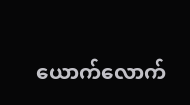ယောက်လောက်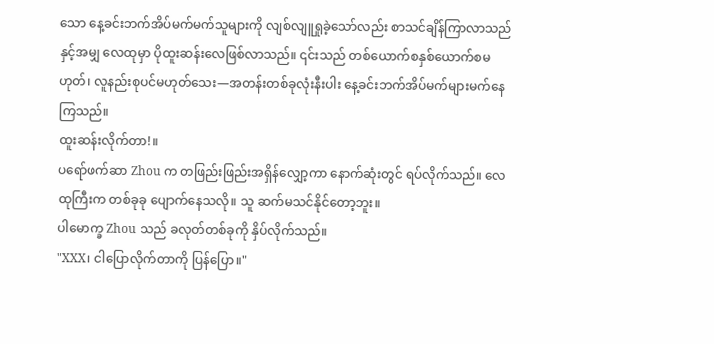သော နေ့ခင်းဘက်အိပ်မက်မက်သူများကို လျစ်လျူရှုခဲ့သော်လည်း စာသင်ချိန်ကြာလာသည်နှင့်အမျှ လေထုမှာ ပိုထူးဆန်းလေဖြစ်လာသည်။ ၎င်းသည် တစ်ယောက်စနှစ်ယောက်စမဟုတ်၊ လူနည်းစုပင်မဟုတ်သေး—အတန်းတစ်ခုလုံးနီးပါး နေ့ခင်းဘက်အိပ်မက်များမက်နေကြသည်။
ထူးဆန်းလိုက်တာ!။
ပရော်ဖက်ဆာ Zhou က တဖြည်းဖြည်းအရှိန်လျှော့ကာ နောက်ဆုံးတွင် ရပ်လိုက်သည်။ လေထုကြီးက တစ်ခုခု ပျောက်နေသလို။ သူ ဆက်မသင်နိုင်တော့ဘူး။
ပါမောက္ခ Zhou သည် ခလုတ်တစ်ခုကို နှိပ်လိုက်သည်။
"XXX၊ ငါပြောလိုက်တာကို ပြန်ပြော။"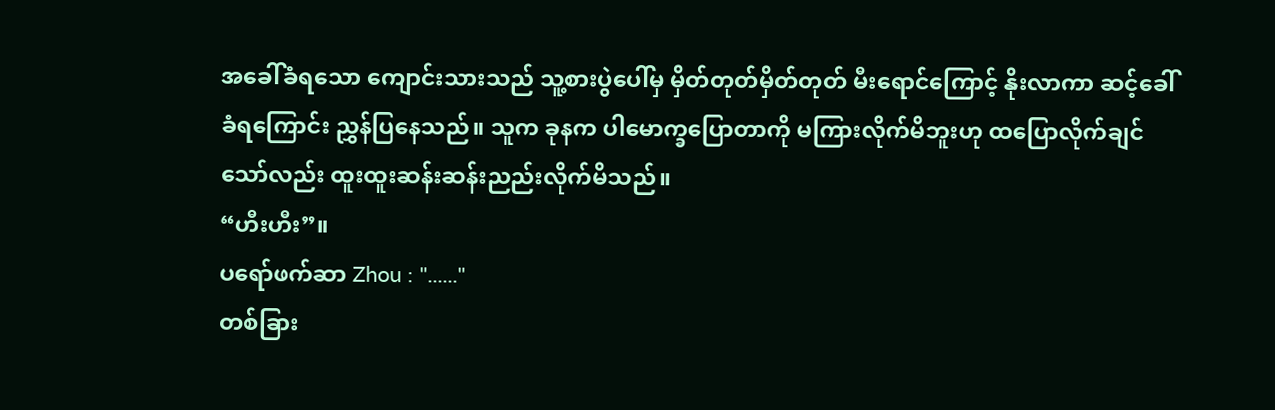အခေါ်ခံရသော ကျောင်းသားသည် သူ့စားပွဲပေါ်မှ မှိတ်တုတ်မှိတ်တုတ် မီးရောင်ကြောင့် နိုးလာကာ ဆင့်ခေါ်ခံရကြောင်း ညွှန်ပြနေသည်။ သူက ခုနက ပါမောက္ခပြောတာကို မကြားလိုက်မိဘူးဟု ထပြောလိုက်ချင်သော်လည်း ထူးထူးဆန်းဆန်းညည်းလိုက်မိသည်။
“ဟီးဟီး”။
ပရော်ဖက်ဆာ Zhou : "......"
တစ်ခြား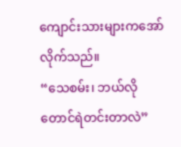ကျောင်းသားများကအော်လိုက်သည်။
“သေစမ်း၊ ဘယ်လိုတောင်ရဲတင်းတာလဲ”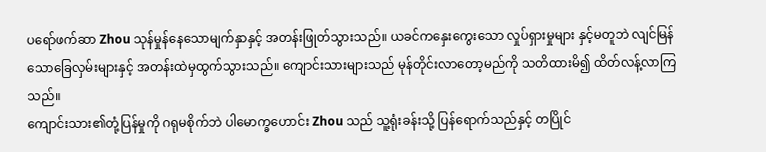ပရော်ဖက်ဆာ Zhou သုန်မှုန်နေသောမျက်နှာနှင့် အတန်းဖြုတ်သွားသည်။ ယခင်ကနှေးကွေးသော လှုပ်ရှားမှုများ နှင့်မတူဘဲ လျင်မြန်သောခြေလှမ်းများနှင့် အတန်းထဲမှထွက်သွားသည်။ ကျောင်းသားများသည် မုန်တိုင်းလာတော့မည်ကို သတိထားမိ၍ ထိတ်လန့်လာကြသည်။
ကျောင်းသား၏တုံ့ပြန်မှုကို ဂရုမစိုက်ဘဲ ပါမောက္ခဟောင်း Zhou သည် သူ့ရုံးခန်းသို့ ပြန်ရောက်သည်နှင့် တပြိုင်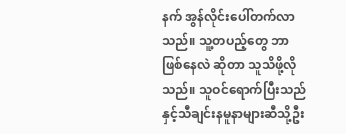နက် အွန်လိုင်းပေါ်တက်လာသည်။ သူ့တပည့်တွေ ဘာဖြစ်နေလဲ ဆိုတာ သူသိဖို့လိုသည်။ သူဝင်ရောက်ပြီးသည်နှင့်သီချင်းနမူနာများဆီသို့ဦး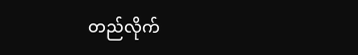တည်လိုက်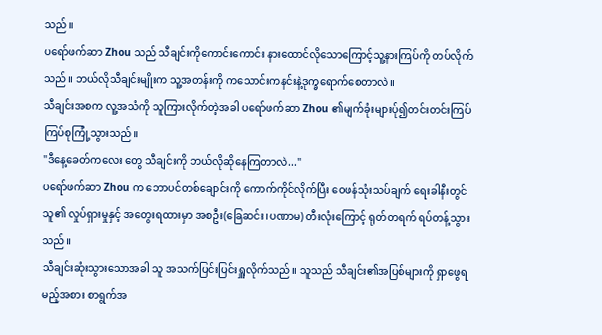သည်။
ပရော်ဖက်ဆာ Zhou သည် သီချင်းကိုကောင်းကောင်း နားထောင်လိုသောကြောင့်သူ့နားကြပ်ကို တပ်လိုက်သည်။ ဘယ်လိုသီချင်းမျိုးက သူ့အတန်းကို ကသောင်းကနင်းနဲ့ဒုက္ခရောက်စေတာလဲ။
သီချင်းအစက လူ့အသံကို သူကြားလိုက်တဲ့အခါ ပရော်ဖက်ဆာ Zhou ၏မျက်ခုံးများပ်ု၍တင်းတင်းကြပ်ကြပ်စုကြုံ့သွားသည်။
"ဒီနေ့ခေတ်ကလေး တွေ သီချင်းကို ဘယ်လိုဆိုနေကြတာလဲ..."
ပရော်ဖက်ဆာ Zhou က ဘောပင်တစ်ချောင်းကို ကောက်ကိုင်လိုက်ပြီး ဝေဖန်သုံးသပ်ချက် ရေးခါနီးတွင် သူ၏ လှုပ်ရှားမှုနှင့် အတွေးရထားမှာ အစဦး(ခြေဆင်း၊ပဏာမ) တီးလုံးကြောင့် ရုတ်တရက် ရပ်တန့်သွားသည်။
သီချင်းဆုံးသွားသောအခါ သူ အသက်ပြင်းပြင်းရှူလိုက်သည်။ သူသည် သီချင်း၏အပြစ်များကို ရှာဖွေရမည့်အစား စာရွက်အ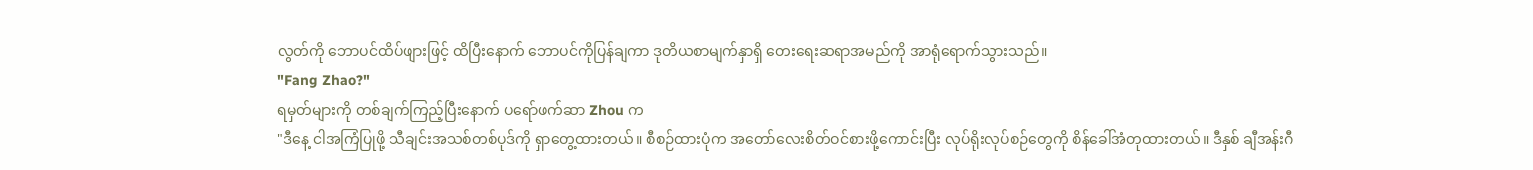လွတ်ကို ဘောပင်ထိပ်ဖျားဖြင့် ထိပြီးနောက် ဘောပင်ကိုပြန်ချကာ ဒုတိယစာမျက်နှာရှိ တေးရေးဆရာအမည်ကို အာရုံရောက်သွားသည်။
"Fang Zhao?"
ရမှတ်များကို တစ်ချက်ကြည့်ပြီးနောက် ပရော်ဖက်ဆာ Zhou က
"ဒီနေ့ ငါအကြံပြုဖို့ သီချင်းအသစ်တစ်ပုဒ်ကို ရှာတွေ့ထားတယ်။ စီစဉ်ထားပုံက အတော်လေးစိတ်ဝင်စားဖို့ကောင်းပြီး လုပ်ရိုးလုပ်စဉ်တွေကို စိန်ခေါ်အံတုထားတယ်။ ဒီနှစ် ချီအန်းဂီ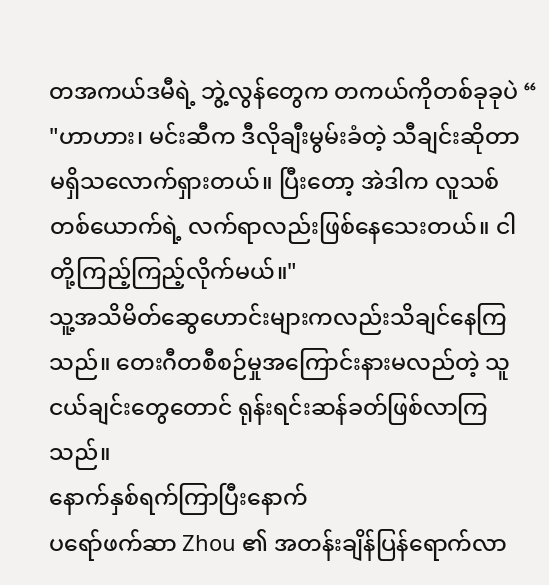တအကယ်ဒမီရဲ့ ဘွဲ့လွန်တွေက တကယ်ကိုတစ်ခုခုပဲ “
"ဟာဟား၊ မင်းဆီက ဒီလိုချီးမွမ်းခံတဲ့ သီချင်းဆိုတာ မရှိသလောက်ရှားတယ်။ ပြီးတော့ အဲဒါက လူသစ်တစ်ယောက်ရဲ့ လက်ရာလည်းဖြစ်နေသေးတယ်။ ငါတို့ကြည့်ကြည့်လိုက်မယ်။"
သူ့အသိမိတ်ဆွေဟောင်းများကလည်းသိချင်နေကြသည်။ တေးဂီတစီစဉ်မှုအကြောင်းနားမလည်တဲ့ သူငယ်ချင်းတွေတောင် ရုန်းရင်းဆန်ခတ်ဖြစ်လာကြသည်။
နောက်နှစ်ရက်ကြာပြီးနောက်
ပရော်ဖက်ဆာ Zhou ၏ အတန်းချိန်ပြန်ရောက်လာ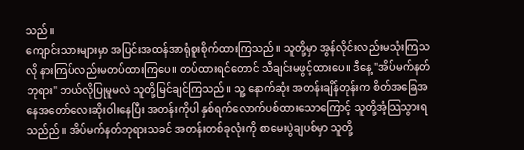သည်။
ကျောင်းသားများမှာ အပြင်းအထန်အာရုံစူးစိုက်ထားကြသည်။ သူတို့မှာ အွန်လိုင်းလည်းမသုံးကြသလို နားကြပ်လည်းမတပ်ထားကြပေ။ တပ်ထားရင်တောင် သီချင်းမဖွင့်ထားပေ။ ဒီနေ့ "အိပ်မက်နတ်ဘုရား" ဘယ်လိုပြုမူမလဲ သူတို့မြင်ချင်ကြသည်။ သူ့ နောက်ဆုံး အတန်းချိန်တုန်းက စိတ်အခြေအနေအတော်လေးဆိုးဝါးနေပြီး အတန်းကိုပါ နှစ်ရက်လောက်ပစ်ထားသောကြောင့် သူတို့အံ့သြသွားရသည်ည်။ အိပ်မက်နတ်ဘုရားသခင် အတန်းတစ်ခုလုံးကို စာမေးပွဲချပစ်မှာ သူတို့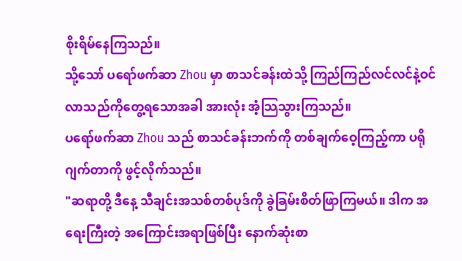စိုးရိမ်နေကြသည်။
သို့သော် ပရော်ဖက်ဆာ Zhou မှာ စာသင်ခန်းထဲသို့ ကြည်ကြည်လင်လင်နဲ့ဝင်လာသည်ကိုတွေ့ရသောအခါ အားလုံး အံ့သြသွားကြသည်။
ပရော်ဖက်ဆာ Zhou သည် စာသင်ခန်းဘက်ကို တစ်ချက်ဝေ့ကြည့်ကာ ပရိုဂျက်တာကို ဖွင့်လိုက်သည်။
"ဆရာတို့ ဒီနေ့ သီချင်းအသစ်တစ်ပုဒ်ကို ခွဲခြမ်းစိတ်ဖြာကြမယ်။ ဒါက အရေးကြီးတဲ့ အကြောင်းအရာဖြစ်ပြီး နောက်ဆုံးစာ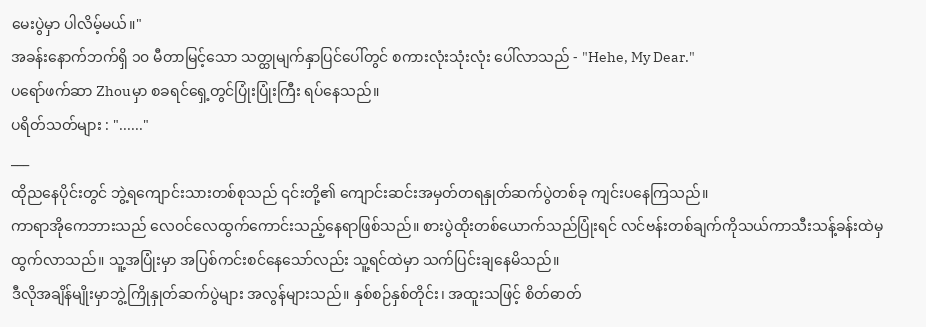မေးပွဲမှာ ပါလိမ့်မယ်။"
အခန်းနောက်ဘက်ရှိ ၁၀ မီတာမြင့်သော သတ္ထုမျက်နှာပြင်ပေါ်တွင် စကားလုံးသုံးလုံး ပေါ်လာသည် - "Hehe, My Dear."
ပရော်ဖက်ဆာ Zhouမှာ စခရင်ရှေ့တွင်ပြုံးပြုံးကြီး ရပ်နေသည်။
ပရိတ်သတ်များ : "......"
___
ထိုညနေပိုင်းတွင် ဘွဲ့ရကျောင်းသားတစ်စုသည် ၎င်းတို့၏ ကျောင်းဆင်းအမှတ်တရနှုတ်ဆက်ပွဲတစ်ခု ကျင်းပနေကြသည်။
ကာရာအိုကေဘားသည် လေဝင်လေထွက်ကောင်းသည့်နေရာဖြစ်သည်။ စားပွဲထိုးတစ်ယောက်သည်ပြုံးရင် လင်ဗန်းတစ်ချက်ကိုသယ်ကာသီးသန့်ခန်းထဲမှ ထွက်လာသည်။ သူ့အပြုံးမှာ အပြစ်ကင်းစင်နေသော်လည်း သူ့ရင်ထဲမှာ သက်ပြင်းချနေမိသည်။
ဒီလိုအချိန်မျိုးမှာဘွဲ့ကြိုနှုတ်ဆက်ပွဲများ အလွန်များသည်။ နှစ်စဉ်နှစ်တိုင်း၊ အထူးသဖြင့် စိတ်ဓာတ်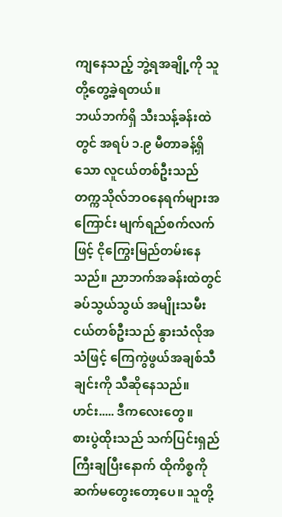ကျနေသည့် ဘွဲ့ရအချို့ကို သူတို့တွေ့ခဲ့ရတယ်။
ဘယ်ဘက်ရှိ သီးသန့်ခန်းထဲတွင် အရပ် ၁.၉ မီတာခန့်ရှိသော လူငယ်တစ်ဦးသည် တက္ကသိုလ်ဘဝနေရက်များအကြောင်း မျက်ရည်စက်လက်ဖြင့် ငိုကြွေးမြည်တမ်းနေသည်။ ညာဘက်အခန်းထဲတွင် ခပ်သွယ်သွယ် အမျိုးသမီးငယ်တစ်ဦးသည် နွားသံလိုအသံဖြင့် ကြေကွဲဖွယ်အချစ်သီချင်းကို သီဆိုနေသည်။
ဟင်း..... ဒီကလေးတွေ။
စားပွဲထိုးသည် သက်ပြင်းရှည်ကြီးချပြီးနောက် ထိုကိစ္စကို ဆက်မတွေးတော့ပေ။ သူတို့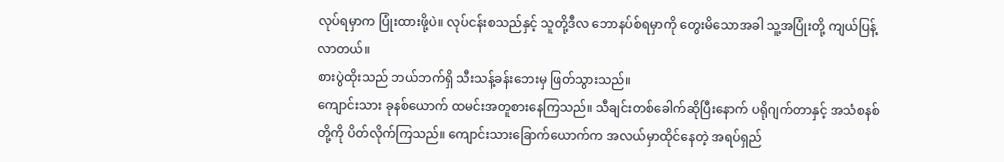လုပ်ရမှာက ပြုံးထားဖို့ပဲ။ လုပ်ငန်းစသည်နှင့် သူတို့ဒီလ ဘောနပ်စ်ရမှာကို တွေးမိသောအခါ သူ့အပြုံးတို့ ကျယ်ပြန့်လာတယ်။
စားပွဲထိုးသည် ဘယ်ဘက်ရှိ သီးသန့်ခန်းဘေးမှ ဖြတ်သွားသည်။
ကျောင်းသား ခုနစ်ယောက် ထမင်းအတူစားနေကြသည်။ သီချင်းတစ်ခေါက်ဆိုပြီးနောက် ပရိုဂျက်တာနှင့် အသံစနစ်တို့ကို ပိတ်လိုက်ကြသည်။ ကျောင်းသားခြောက်ယောက်က အလယ်မှာထိုင်နေတဲ့ အရပ်ရှည်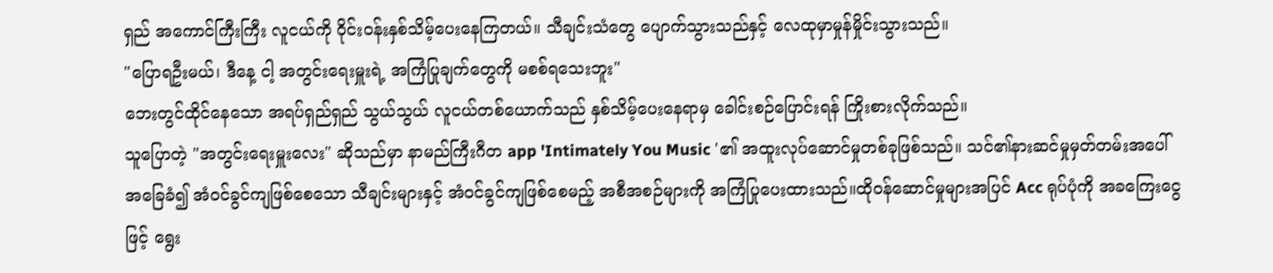ရှည် အကောင်ကြီးကြီး လူငယ်ကို ဝိုင်းဝန်းနှစ်သိမ့်ပေးနေကြတယ်။ သီချင်းသံတွေ ပျောက်သွားသည်နှင့် လေထုမှာမှုန်မှိုင်းသွားသည်။
"ပြောရဦးမယ်၊ ဒီနေ့ ငါ့ အတွင်းရေးမှူးရဲ့ အကြံပြုချက်တွေကို မစစ်ရသေးဘူး"
ဘေးတွင်ထိုင်နေသော အရပ်ရှည်ရှည် သွယ်သွယ် လူငယ်တစ်ယောက်သည် နှစ်သိမ့်ပေးနေရာမှ ခေါင်းစဉ်ပြောင်းရန် ကြိုးစားလိုက်သည်။
သူပြောတဲ့ "အတွင်းရေးမှူးလေး" ဆိုသည်မှာ နာမည်ကြီးဂီတ app 'Intimately You Music '၏ အထူးလုပ်ဆောင်မှုတစ်ခုဖြစ်သည်။ သင်၏နားဆင်မှုမှတ်တမ်းအပေါ် အခြေခံ၍ အံဝင်ခွင်ကျဖြစ်စေသော သီချင်းများနှင့် အံဝင်ခွင်ကျဖြစ်စေမည့် အစီအစဉ်များကို အကြံပြုပေးထားသည်။ထိုဝန်ဆောင်မှုများအပြင် Acc ရုပ်ပုံကို အခကြေးငွေဖြင့် ရွေး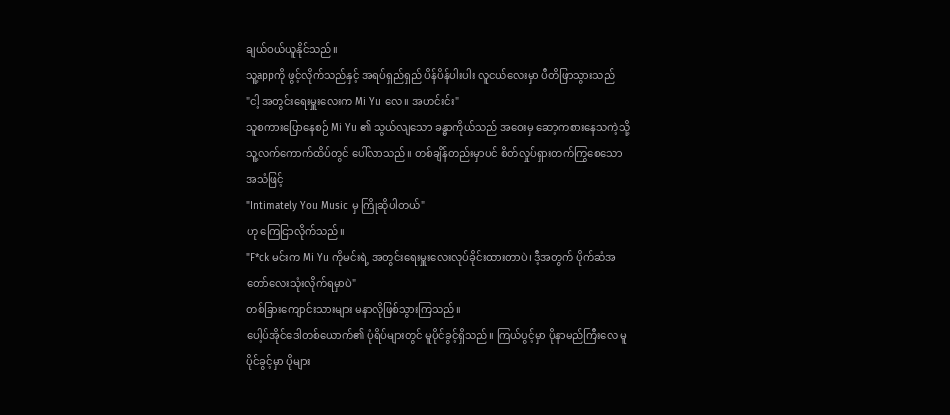ချယ်ဝယ်ယူနိုင်သည်။
သူ့appကို ဖွင့်လိုက်သည်နှင့် အရပ်ရှည်ရှည် ပိန်ပိန်ပါးပါး လူငယ်လေးမှာ ပီတိဖြာသွားသည်
"ငါ့ အတွင်းရေးမှူးလေးက Mi Yu လေ။ အဟင်းင်း"
သူစကားပြောနေစဉ် Mi Yu ၏ သွယ်လျသော ခန္ဓာကိုယ်သည် အဝေးမှ ဆော့ကစားနေသကဲ့သို့ သူ့လက်ကောက်ထိပ်တွင် ပေါ်လာသည်။ တစ်ချိန်တည်းမှာပင် စိတ်လှုပ်ရှားတက်ကြွစေသောအသံဖြင့်
"Intimately You Music မှ ကြိုဆိုပါတယ်"
ဟု ကြေငြာလိုက်သည်။
"F*ck မင်းက Mi Yu ကိုမင်းရဲ့ အတွင်းရေးမှူးလေးလုပ်ခိုင်းထားတာပဲ၊ ဒီ့အတွက် ပိုက်ဆံအတော်လေးသုံးလိုက်ရမှာပဲ"
တစ်ခြားကျောင်းသားများ မနာလိုဖြစ်သွားကြသည်။
ပေါ့ပ်အိုင်ဒေါတစ်ယောက်၏ ပုံရိပ်များတွင် မူပိုင်ခွင့်ရှိသည်။ ကြယ်ပွင့်မှာ ပိုနာမည်ကြီးလေ မူပိုင်ခွင့်မှာ ပိုများ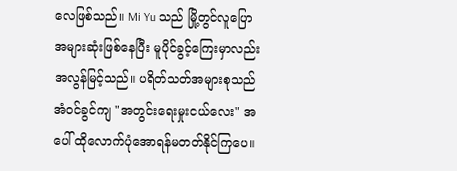လေဖြစ်သည်။ Mi Yu သည် မြို့တွင်လူပြောအများဆုံးဖြစ်နေပြီး မူပိုင်ခွင့်ကြေးမှာလည်းအလွန်မြင့်သည်။ ပရိတ်သတ်အများစုသည် အံဝင်ခွင်ကျ "အတွင်းရေးမှုးငယ်လေး" အပေါ် ထိုလောက်ပုံအောရန်မတတ်နိုင်ကြပေ။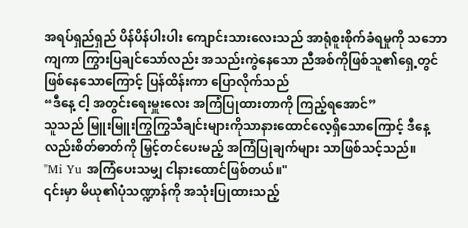အရပ်ရှည်ရှည် ပိန်ပိန်ပါးပါး ကျောင်းသားလေးသည် အာရုံစူးစိုက်ခံရမှုကို သဘောကျကာ ကြွားပြချင်သော်လည်း အသည်းကွဲနေသော ညီအစ်ကိုဖြစ်သူ၏ရှေ့တွင်ဖြစ်နေသောကြောင့် ပြန်ထိန်းကာ ပြောလိုက်သည်
“ဒီနေ့ ငါ့ အတွင်းရေးမှူးလေး အကြံပြုထားတာကို ကြည့်ရအောင်”
သူသည် မြူးမြူးကြွကြွသီချင်းများကိုသာနားထောင်လေ့ရှိသောကြောင့် ဒီနေ့လည်းစိတ်ဓာတ်ကို မြှင့်တင်ပေးမည့် အကြံပြုချက်များ သာဖြစ်သင့်သည်။
"Mi Yu အကြံပေးသမျှ ငါနားထောင်ဖြစ်တယ်။"
၎င်းမှာ မိယု၏ပုံသဏ္ဍာန်ကို အသုံးပြုထားသည့်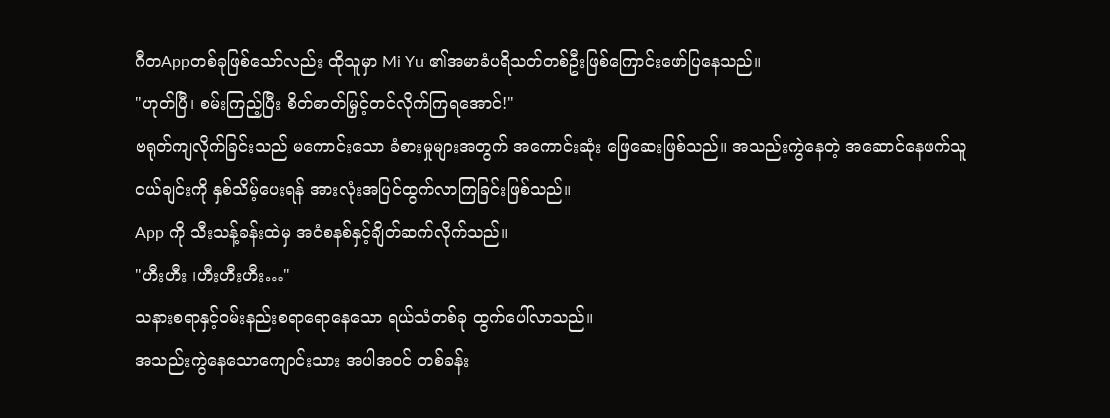ဂီတAppတစ်ခုဖြစ်သော်လည်း ထိုသူမှာ Mi Yu ၏အမာခံပရိသတ်တစ်ဦးဖြစ်ကြောင်းဖော်ပြနေသည်။
"ဟုတ်ပြီ၊ စမ်းကြည့်ပြီး စိတ်ဓာတ်မြှင့်တင်လိုက်ကြရအောင်!"
ဗရုတ်ကျလိုက်ခြင်းသည် မကောင်းသော ခံစားမှုများအတွက် အကောင်းဆုံး ဖြေဆေးဖြစ်သည်။ အသည်းကွဲနေတဲ့ အဆောင်နေဖက်သူငယ်ချင်းကို နှစ်သိမ့်ပေးရန် အားလုံးအပြင်ထွက်လာကြခြင်းဖြစ်သည်။
App ကို သီးသန့်ခန်းထဲမှ အငံစနစ်နှင့်ချိတ်ဆက်လိုက်သည်။
"ဟီးဟီး ၊ဟီးဟီးဟီး…"
သနားစရာနှင့်ဝမ်းနည်းစရာရောနေသော ရယ်သံတစ်ခု ထွက်ပေါ်လာသည်။
အသည်းကွဲနေသောကျောင်းသား အပါအဝင် တစ်ခန်း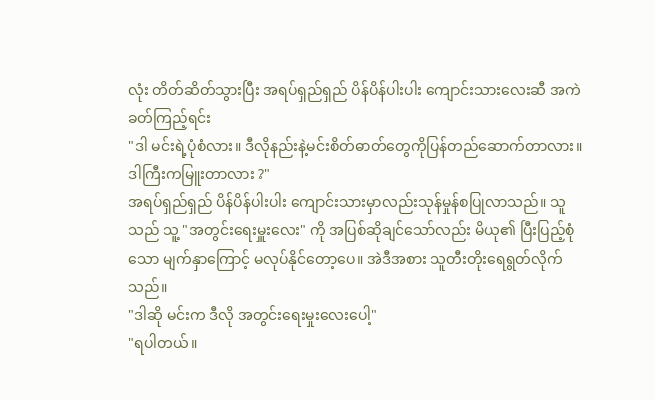လုံး တိတ်ဆိတ်သွားပြီး အရပ်ရှည်ရှည် ပိန်ပိန်ပါးပါး ကျောင်းသားလေးဆီ အကဲခတ်ကြည့်ရင်း
"ဒါ မင်းရဲ့ပုံစံလား။ ဒီလိုနည်းနဲ့မင်းစိတ်ဓာတ်တွေကိုပြန်တည်ဆောက်တာလား။ ဒါကြီးကမြူးတာလား ?"
အရပ်ရှည်ရှည် ပိန်ပိန်ပါးပါး ကျောင်းသားမှာလည်းသုန်မှုန်စပြုလာသည်။ သူသည် သူ့ "အတွင်းရေးမှူးလေး" ကို အပြစ်ဆိုချင်သော်လည်း မိယု၏ ပြီးပြည့်စုံသော မျက်နှာကြောင့် မလုပ်နိုင်တော့ပေ။ အဲဒီအစား သူတီးတိုးရေရွတ်လိုက်သည်။
"ဒါဆို မင်းက ဒီလို အတွင်းရေးမှုးလေးပေါ့"
"ရပါတယ်။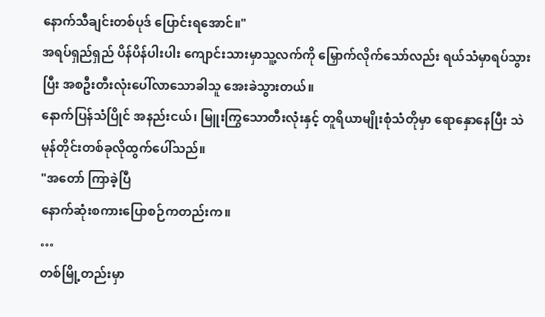နောက်သီချင်းတစ်ပုဒ် ပြောင်းရအောင်။"
အရပ်ရှည်ရှည် ပိန်ပိန်ပါးပါး ကျောင်းသားမှာသူ့လက်ကို မြှောက်လိုက်သော်လည်း ရယ်သံမှာရပ်သွားပြီး အစဦးတီးလုံးပေါ်လာသောခါသူ အေးခဲသွားတယ်။
နောက်ပြန်သံပြိုင် အနည်းငယ်၊ မြူးကြွသောတီးလုံးနှင့် တူရိယာမျိုးစုံသံတိုမှာ ရောနှောနေပြီး သဲမုန်တိုင်းတစ်ခုလိုထွက်ပေါ်သည်။
"အတော် ကြာခဲ့ပြီ
နောက်ဆုံးစကားပြောစဉ်ကတည်းက။
…
တစ်မြို့တည်းမှာ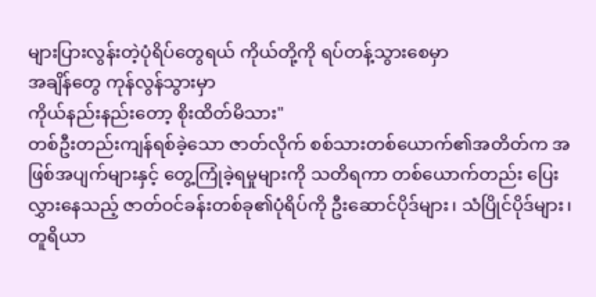များပြားလွန်းတဲ့ပုံရိပ်တွေရယ် ကိုယ်တို့ကို ရပ်တန့်သွားစေမှာ
အချိန်တွေ ကုန်လွန်သွားမှာ
ကိုယ်နည်းနည်းတော့ စိုးထိတ်မိသား"
တစ်ဦးတည်းကျန်ရစ်ခဲ့သော ဇာတ်လိုက် စစ်သားတစ်ယောက်၏အတိတ်က အဖြစ်အပျက်များနှင့် တွေ့ကြုံခဲ့ရမှုများကို သတိရကာ တစ်ယောက်တည်း ပြေးလွှားနေသည့် ဇာတ်ဝင်ခန်းတစ်ခု၏ပုံရိပ်ကို ဦးဆောင်ပိုဒ်များ၊ သံပြိုင်ပိုဒ်များ၊တူရိယာ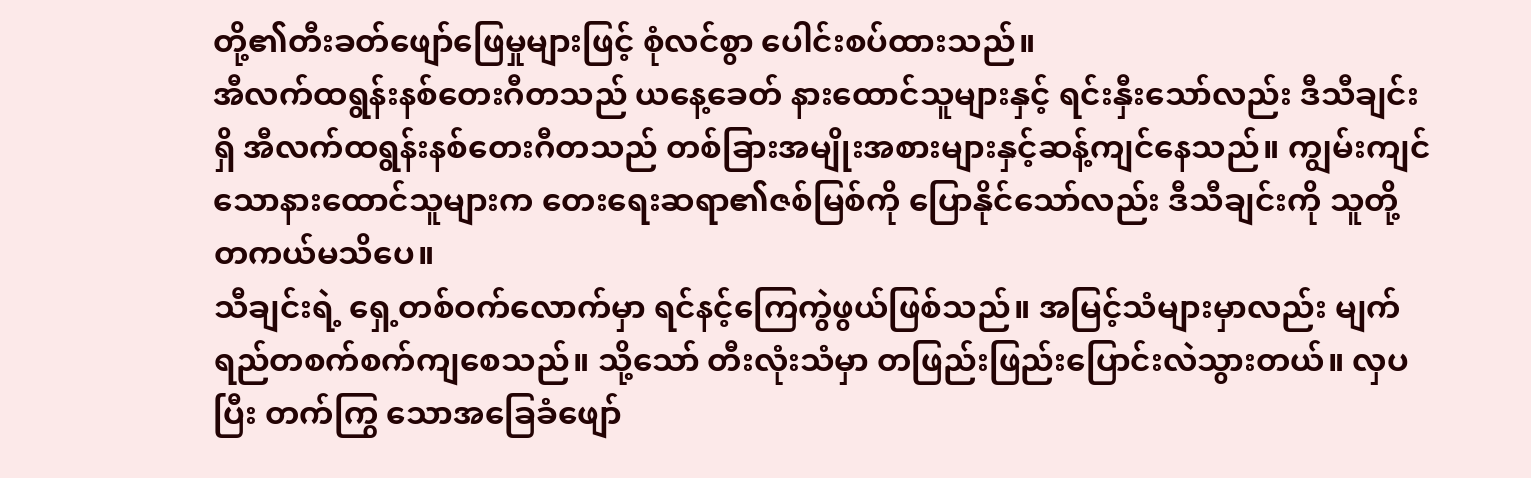တို့၏တီးခတ်ဖျော်ဖြေမှုများဖြင့် စုံလင်စွာ ပေါင်းစပ်ထားသည်။
အီလက်ထရွန်းနစ်တေးဂီတသည် ယနေ့ခေတ် နားထောင်သူများနှင့် ရင်းနှီးသော်လည်း ဒီသီချင်းရှိ အီလက်ထရွန်းနစ်တေးဂီတသည် တစ်ခြားအမျိုးအစားများနှင့်ဆန့်ကျင်နေသည်။ ကျွမ်းကျင်သောနားထောင်သူများက တေးရေးဆရာ၏ဇစ်မြစ်ကို ပြောနိုင်သော်လည်း ဒီသီချင်းကို သူတို့ တကယ်မသိပေ။
သီချင်းရဲ့ ရှေ့တစ်ဝက်လောက်မှာ ရင်နင့်ကြေကွဲဖွယ်ဖြစ်သည်။ အမြင့်သံများမှာလည်း မျက်ရည်တစက်စက်ကျစေသည်။ သို့သော် တီးလုံးသံမှာ တဖြည်းဖြည်းပြောင်းလဲသွားတယ်။ လှပပြီး တက်ကြွ သောအခြေခံဖျော်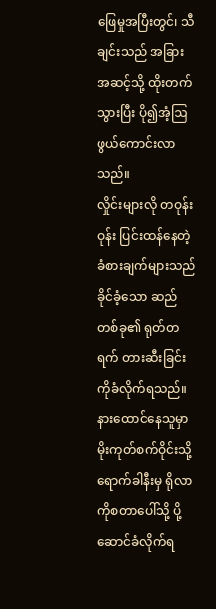ဖြေမှုအပြီးတွင်၊ သီချင်းသည် အခြားအဆင့်သို့ ထိုးတက်သွားပြီး ပို၍အံ့ဩဖွယ်ကောင်းလာသည်။
လှိုင်းများလို တဝုန်းဝုန်း ပြင်းထန်နေတဲ့ခံစားချက်များသည် ခိုင်ခံ့သော ဆည်တစ်ခု၏ ရုတ်တရက် တားဆီးခြင်းကိုခံလိုက်ရသည်။ နားထောင်နေသူမှာ မိုးကုတ်စက်ဝိုင်းသို့ ရောက်ခါနီးမှ ရိုလာကိုစတာပေါ်သို့ ပို့ဆောင်ခံလိုက်ရ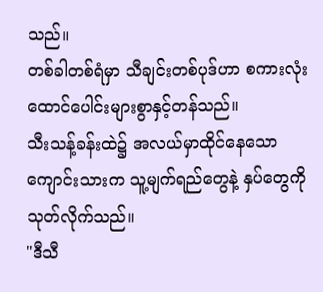သည်။
တစ်ခါတစ်ရံမှာ သီချင်းတစ်ပုဒ်ဟာ စကားလုံးထောင်ပေါင်းများစွာနှင့်တန်သည်။
သီးသန့်ခန်းထဲ၌ အလယ်မှာထိုင်နေသောကျောင်းသားက သူ့မျက်ရည်တွေနဲ့ နှပ်တွေကို သုတ်လိုက်သည်။
"ဒီသီ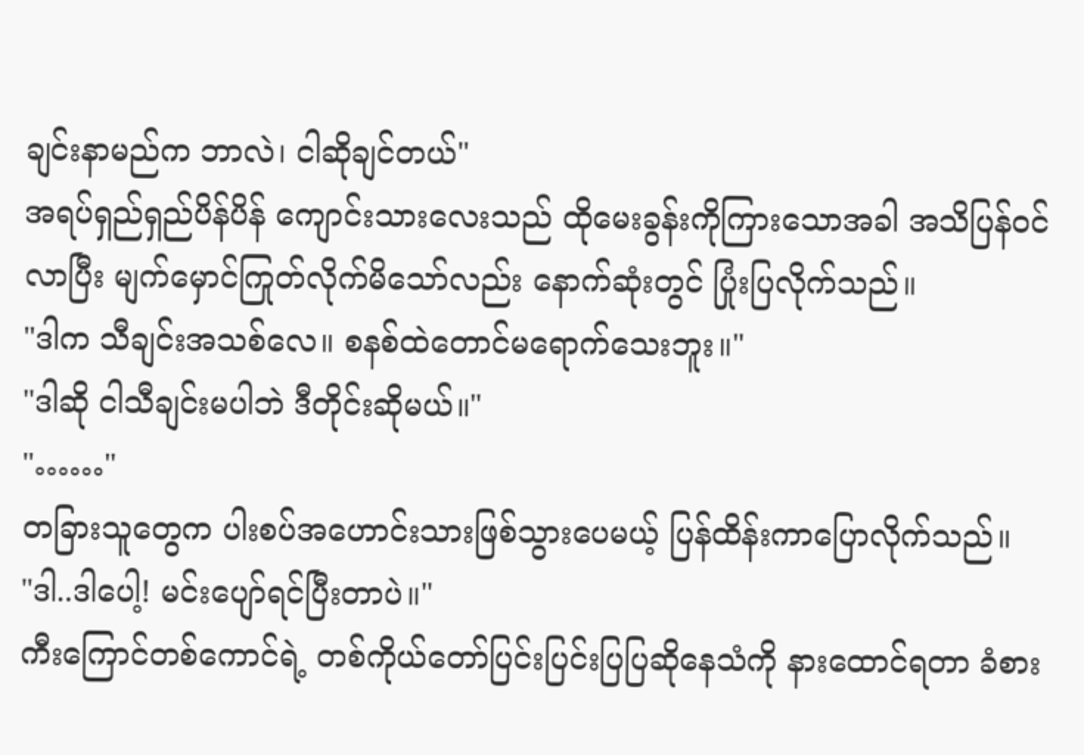ချင်းနာမည်က ဘာလဲ၊ ငါဆိုချင်တယ်"
အရပ်ရှည်ရှည်ပိန်ပိန် ကျောင်းသားလေးသည် ထိုမေးခွန်းကိုကြားသောအခါ အသိပြန်ဝင်လာပြီး မျက်မှောင်ကြုတ်လိုက်မိသော်လည်း နောက်ဆုံးတွင် ပြုံးပြလိုက်သည်။
"ဒါက သီချင်းအသစ်လေ။ စနစ်ထဲတောင်မရောက်သေးဘူး။"
"ဒါဆို ငါသီချင်းမပါဘဲ ဒီတိုင်းဆိုမယ်။"
"……"
တခြားသူတွေက ပါးစပ်အဟောင်းသားဖြစ်သွားပေမယ့် ပြန်ထိန်းကာပြောလိုက်သည်။
"ဒါ..ဒါပေါ့! မင်းပျော်ရင်ပြီးတာပဲ။"
ကီးကြောင်တစ်ကောင်ရဲ့ တစ်ကိုယ်တော်ပြင်းပြင်းပြပြဆိုနေသံကို နားထောင်ရတာ ခံစား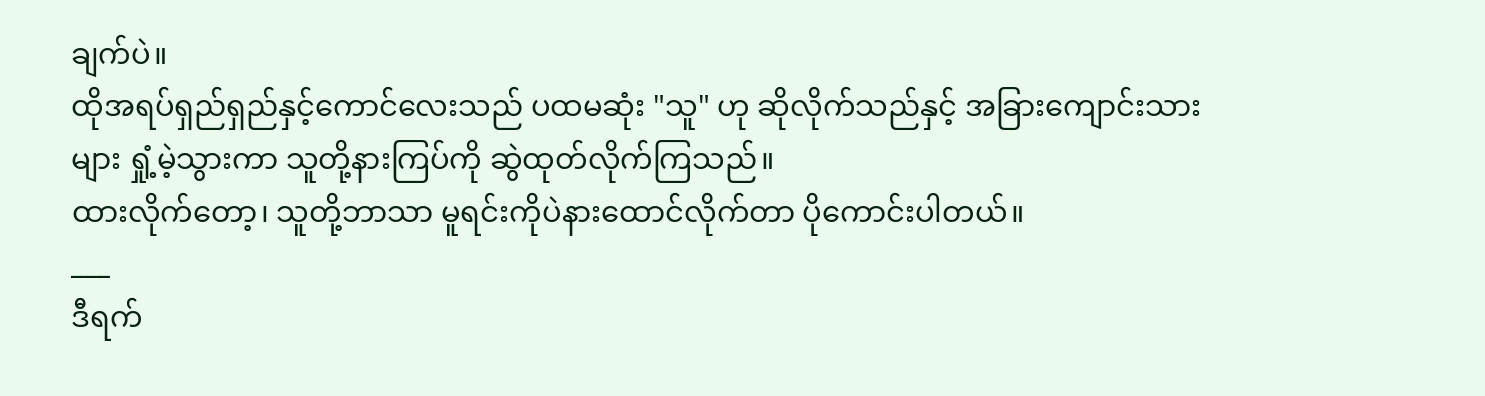ချက်ပဲ။
ထိုအရပ်ရှည်ရှည်နှင့်ကောင်လေးသည် ပထမဆုံး "သူ" ဟု ဆိုလိုက်သည်နှင့် အခြားကျောင်းသားများ ရှုံ့မဲ့သွားကာ သူတို့နားကြပ်ကို ဆွဲထုတ်လိုက်ကြသည်။
ထားလိုက်တော့၊ သူတို့ဘာသာ မူရင်းကိုပဲနားထောင်လိုက်တာ ပိုကောင်းပါတယ်။
___
ဒီရက်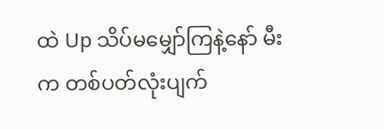ထဲ Up သိပ်မမျှော်ကြနဲ့နော် မီးက တစ်ပတ်လုံးပျက်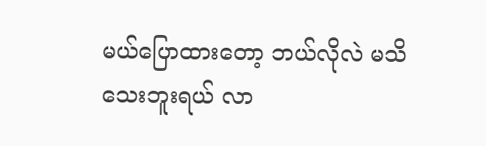မယ်ပြောထားတော့ ဘယ်လိုလဲ မသိသေးဘူးရယ် လာ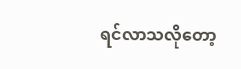ရင်လာသလိုတော့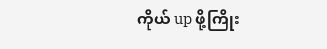ကိုယ် up ဖို့ကြိုး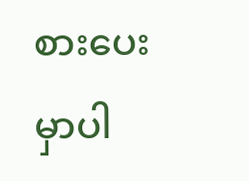စားပေးမှာပါ